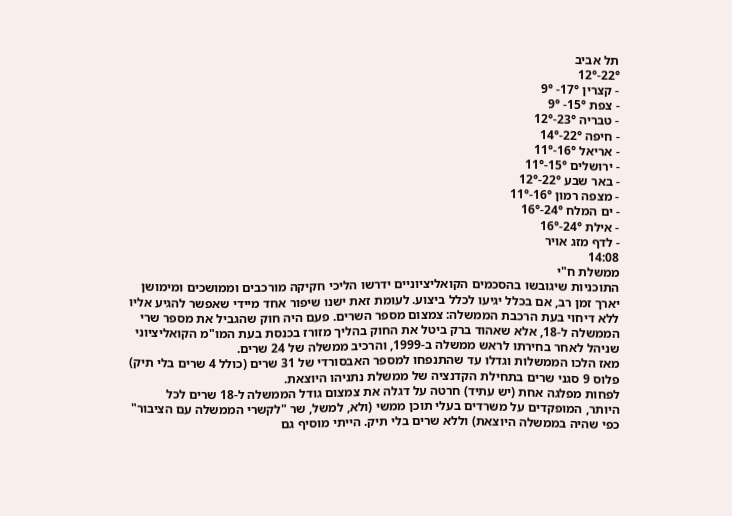תל אביב
22°-12°
- קצרין 17°- 9°
- צפת 15°- 9°
- טבריה 23°-12°
- חיפה 22°-14°
- אריאל 16°-11°
- ירושלים 15°-11°
- באר שבע 22°-12°
- מצפה רמון 16°-11°
- ים המלח 24°-16°
- אילת 24°-16°
- לדף מזג אויר
14:08
ממשלת ח"י
התוכניות שיגובשו בהסכמים הקואליציוניים ידרשו הליכי חקיקה מורכבים וממושכים ומימושן יארך זמן רב, אם בכלל יגיעו לכלל ביצוע. לעומת זאת ישנו שיפור אחד מיידי שאפשר להגיע אליו ללא דיחוי בעת הרכבת הממשלה: צמצום מספר השרים. פעם היה חוק שהגביל את מספר שרי הממשלה ל-18, אלא שאהוד ברק ביטל את החוק בהליך מזורז בכנסת בעת המו"מ הקואליציוני שניהל לאחר בחירתו לראש ממשלה ב-1999, והרכיב ממשלה של 24 שרים.
מאז הלכו הממשלות וגדלו עד שהתנפחו למספר האבסורדי של 31 שרים (כולל 4 שרים בלי תיק) פלוס 9 סגני שרים בתחילת הקדנציה של ממשלת נתניהו היוצאת.
לפחות מפלגה אחת (יש עתיד) חרטה על דגלה את צמצום גודל הממשלה ל-18 שרים לכל היותר, המופקדים על משרדים בעלי תוכן ממשי (ולא, למשל, שר "לקשרי הממשלה עם הציבור" כפי שהיה בממשלה היוצאת) וללא שרים בלי תיק. הייתי מוסיף גם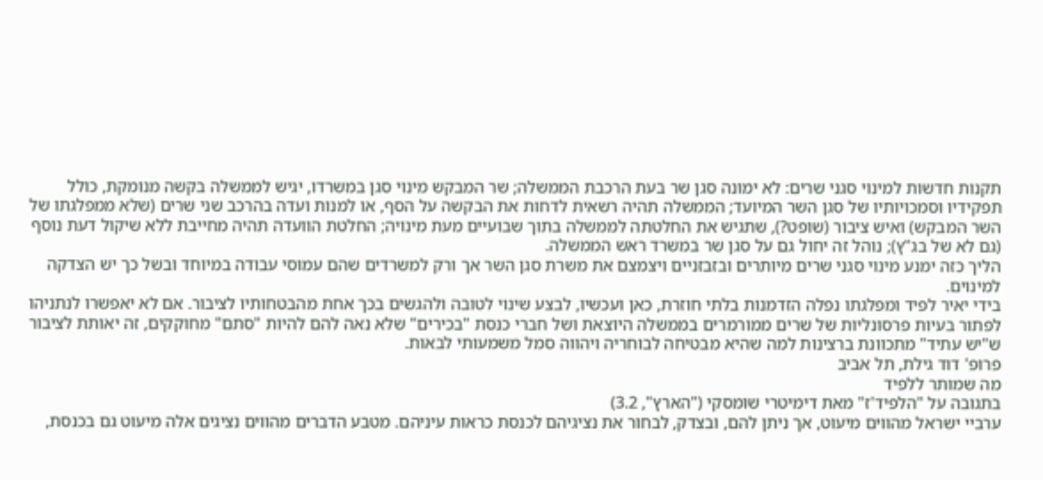תקנות חדשות למינוי סגני שרים: לא ימונה סגן שר בעת הרכבת הממשלה; שר המבקש מינוי סגן במשרדו, יגיש לממשלה בקשה מנומקת, כולל תפקידיו וסמכויותיו של סגן השר המיועד; הממשלה תהיה רשאית לדחות את הבקשה על הסף, או למנות ועדה בהרכב שני שרים (שלא ממפלגתו של השר המבקש) ואיש ציבור (שופט?), שתגיש את החלטתה לממשלה בתוך שבועיים מעת מינויה; החלטת הוועדה תהיה מחייבת ללא שיקול דעת נוסף (גם לא של בג"ץ); נוהל זה יחול גם על סגן שר במשרד ראש הממשלה.
הליך כזה ימנע מינוי סגני שרים מיותרים ובזבזניים ויצמצם את משרת סגן השר אך ורק למשרדים שהם עמוסי עבודה במיוחד ובשל כך יש הצדקה למינוים.
בידי יאיר לפיד ומפלגתו נפלה הזדמנות בלתי חוזרת, כאן ועכשיו, לבצע שינוי לטובה ולהגשים בכך אחת מהבטחותיו לציבור. אם לא יאפשרו לנתניהו לפתור בעיות פרסונליות של שרים ממורמרים בממשלה היוצאת ושל חברי כנסת "בכירים" שלא נאה להם להיות "סתם" מחוקקים, זה יאותת לציבור ש"יש עתיד" מתכוונת ברצינות למה שהיא מבטיחה לבוחריה ויהווה סמל משמעותי לבאות.
פרופ' דוד גילת, תל אביב
מה שמותר ללפיד
בתגובה על "הלפיד'ז" מאת דימיטרי שומסקי ("הארץ", 3.2)
ערביי ישראל מהווים מיעוט, אך ניתן להם, ובצדק, לבחור את נציגיהם לכנסת כראות עיניהם. מטבע הדברים מהווים נציגים אלה מיעוט גם בכנסת,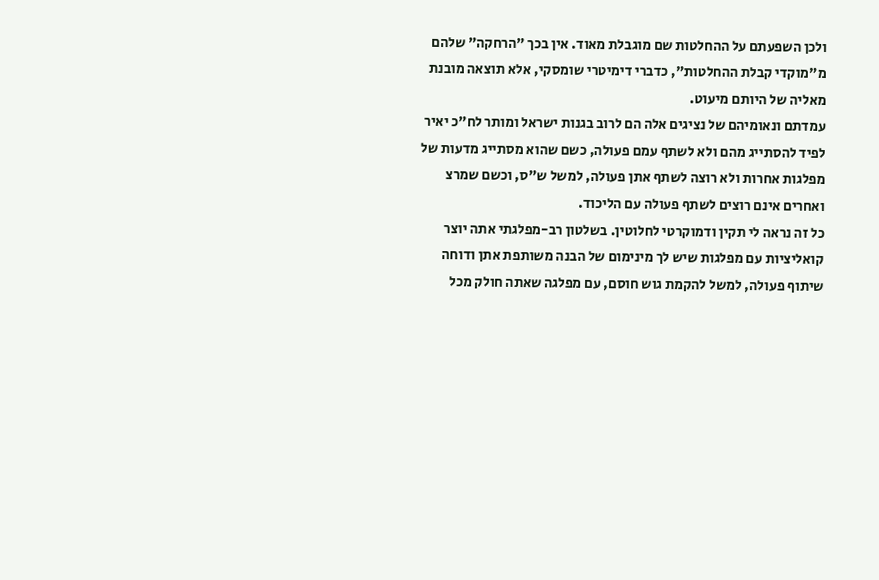ולכן השפעתם על ההחלטות שם מוגבלת מאוד. אין בכך "הרחקה" שלהם מ"מוקדי קבלת ההחלטות", כדברי דימיטרי שומסקי, אלא תוצאה מובנת מאליה של היותם מיעוט.
עמדתם ונאומיהם של נציגים אלה הם לרוב בגנות ישראל ומותר לח"כ יאיר לפיד להסתייג מהם ולא לשתף עמם פעולה, כשם שהוא מסתייג מדעות של מפלגות אחרות ולא רוצה לשתף אתן פעולה, למשל ש"ס, וכשם שמרצ ואחרים אינם רוצים לשתף פעולה עם הליכוד.
כל זה נראה לי תקין ודמוקרטי לחלוטין. בשלטון רב-מפלגתי אתה יוצר קואליציות עם מפלגות שיש לך מינימום של הבנה משותפת אתן ודוחה שיתוף פעולה, למשל להקמת גוש חוסם, עם מפלגה שאתה חולק מכל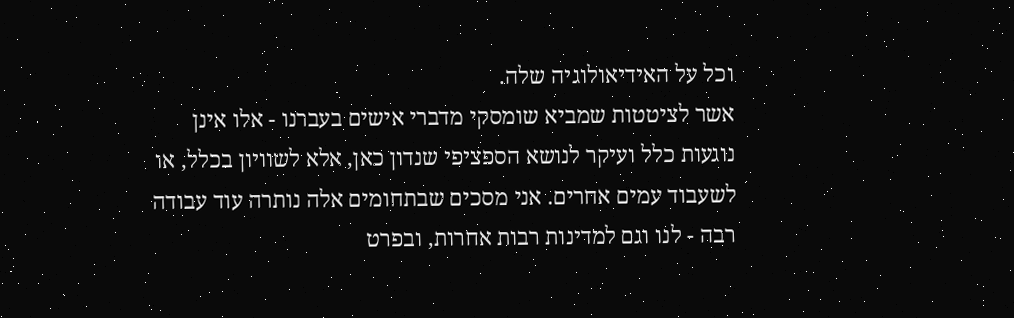וכל על האידיאולוגיה שלה.
אשר לציטטות שמביא שומסקי מדברי אישים בעברנו - אלו אינן נוגעות כלל ועיקר לנושא הספציפי שנדון כאן, אלא לשוויון בכלל, או לשעבוד עמים אחרים. אני מסכים שבתחומים אלה נותרה עוד עבודה רבה - לנו וגם למדינות רבות אחרות, ובפרט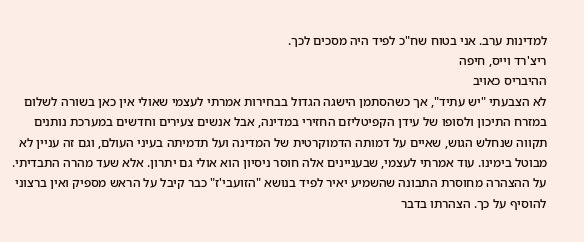למדינות ערב. אני בטוח שח"כ לפיד היה מסכים לכך.
ריצ'רד וייס, חיפה
ההיבריס כאויב
לא הצבעתי "יש עתיד", אך כשהסתמן הישגה הגדול בבחירות אמרתי לעצמי שאולי אין כאן בשורה לשלום במזרח התיכון ולסופו של עידן הקפיטליזם החזירי במדינה, אבל אנשים צעירים וחדשים במערכת נותנים תקווה שנחלש הגוש, שאיים על דמותה הדמוקרטית של המדינה ועל תדמיתה בעיני העולם, וגם זה עניין לא מבוטל בימינו. עוד אמרתי לעצמי, שבעניינים אלה חוסר ניסיון הוא אולי גם יתרון. אלא שעד מהרה התבדיתי.
על ההצהרה מחוסרת התבונה שהשמיע יאיר לפיד בנושא "הזועבי'ז" כבר קיבל על הראש מספיק ואין ברצוני להוסיף על כך. הצהרתו בדבר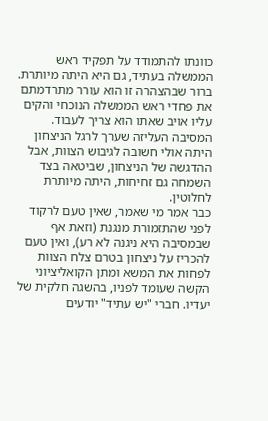כוונתו להתמודד על תפקיד ראש הממשלה בעתיד, גם היא היתה מיותרת. ברור שבהצהרה זו הוא עורר מתרדמתם את פחדי ראש הממשלה הנוכחי והקים עליו אויב שאתו הוא צריך לעבוד. המסיבה העליזה שערך לרגל הניצחון היתה אולי חשובה לגיבוש הצוות, אבל ההדגשה של הניצחון, שביטאה בצד השמחה גם זחיחות, היתה מיותרת לחלוטין.
כבר אמר מי שאמר, שאין טעם לרקוד לפני שהתזמורת מנגנת (וזאת אף שבמסיבה היא ניגנה לא רע), ואין טעם להכריז על ניצחון בטרם צלח הצוות לפחות את המשא ומתן הקואליציוני הקשה שעומד לפניו, בהשגה חלקית של יעדיו. חברי "יש עתיד" יודעים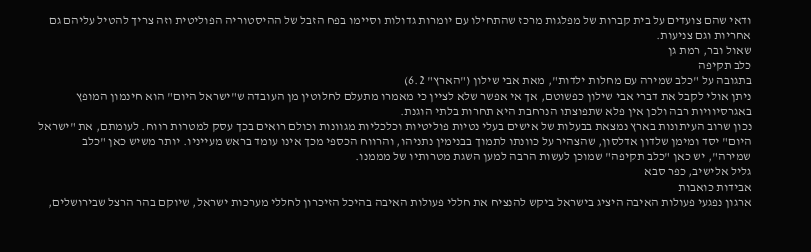ודאי שהם צועדים על בית קברות של מפלגות מרכז שהתחילו עם יומרות גדולות וסיימו בפח הזבל של ההיסטוריה הפוליטית וזה צריך להטיל עליהם גם אחריות וגם צניעות.
שאול ובר, רמת גן
כלב תקיפה
בתגובה על "כלב שמירה עם מחלות ילדות", מאת אבי שילון ("הארץ" 6.2)
ניתן אולי לקבל את דברי אבי שילון כפשוטם, אך אי אפשר שלא לציין כי מאמרו מתעלם לחלוטין מן העובדה ש"ישראל היום" הוא חינמון המופץ באגרסיוויות רבה ולכן אין פלא שתפוצתו הנרחבת היא תחרות בלתי הוגנת.
נכון שרוב העיתונות בארץ נמצאת בבעלות של אישים בעלי נטיות פוליטיות וכלכליות מגוונות וכולם רואים בכך עסק למטרות רווח. לעומתם, את "ישראל היום" יסד ומימן שלדון אדלסון, שהצהיר על כוונתו לתמוך בבנימין נתניהו, והרווח הכספי מכך אינו עומד בראש מעייניו. יותר משיש כאן "כלב שמירה", יש כאן "כלב תקיפה" שמוכן לעשות הרבה למען השגת מטרותיו של מממנו.
גליל אלישיב, כפר סבא
אבידות כואבות
ארגון נפגעי פעולות האיבה היציג בישראל ביקש להנציח את חללי פעולות האיבה בהיכל הזיכרון לחללי מערכות ישראל, שיוקם בהר הרצל שבירושלים,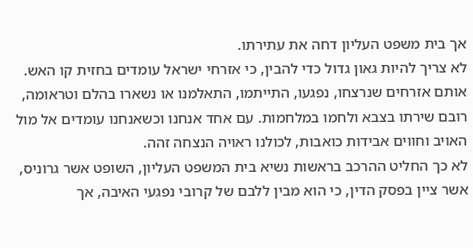אך בית משפט העליון דחה את עתירתו.
לא צריך להיות גאון גדול כדי להבין, כי אזרחי ישראל עומדים בחזית קו האש. אותם אזרחים שנרצחו, נפגעו, התייתמו, התאלמנו או נשארו בהלם וטראומה, רובם שירתו בצבא ולחמו במלחמות. עם אחד אנחנו וכשאנחנו עומדים אל מול האויב וחווים אבידות כואבות, לכולנו ראויה הנצחה זהה.
לא כך החליט ההרכב בראשות נשיא בית המשפט העליון, השופט אשר גרוניס, אשר ציין בפסק הדין, כי הוא מבין ללבם של קרובי נפגעי האיבה, אך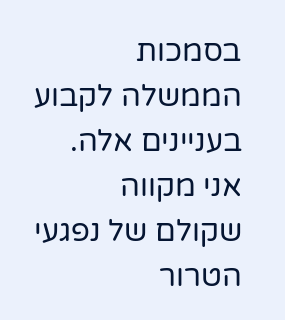בסמכות הממשלה לקבוע בעניינים אלה.
אני מקווה שקולם של נפגעי הטרור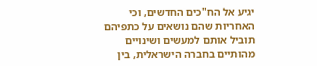יגיע אל הח"כים החדשים, וכי האחריות שהם נושאים על כתפיהם תוביל אותם למעשים ושינויים מהותיים בחברה הישראלית, בין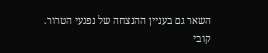השאר גם בעניין ההנצחה של נפגעי הטרור.
קובי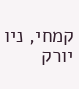קמחי, ניו יורק